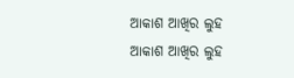ଆକାଶ ଆଖିର ଲୁହ
ଆକାଶ ଆଖିର ଲୁହ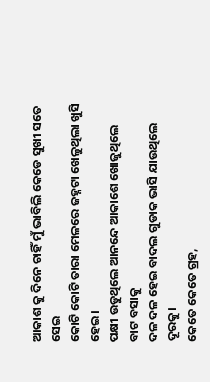ଆକାଶ କୁ ଦିନେ ଚାହିଁ ମୁଁ ଭାବିଲି କେଡେ ସୁଖୀ ସତେ ସେଇ
କୋଟି କୋଟି ତାରା ମେଳରେ ଜହ୍ନଟା ଖେଳୁଥିଲା ଖୁସି ହେଇ।
ପକ୍ଷୀ ଉଡୁଥିଲେ ଆନନ୍ଦେ ଆକାଶେ ଖୋଜୁଥିଲେ ବାଟ ବସାକୁ
ଦଳ ଦଳ ହେଇ ବାଦଲ ଗୁଡାକ ଭାସି ଯାଉଥିଲେ ଦୂରକୁ।
କେତେ କେତେ ଗ୍ରହ,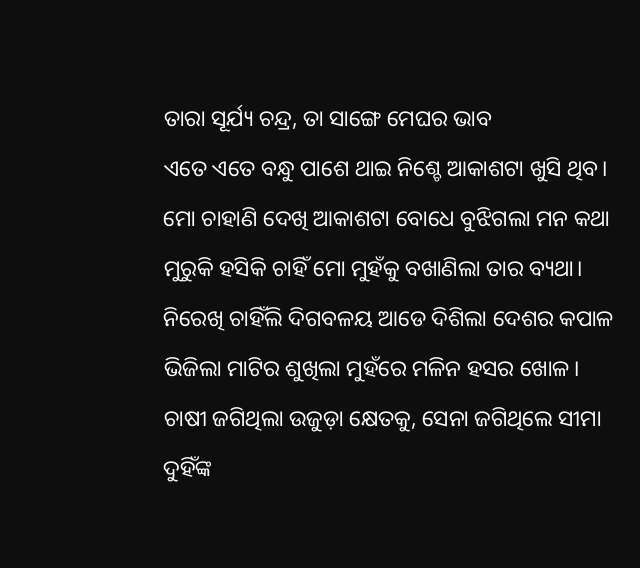ତାରା ସୂର୍ଯ୍ୟ ଚନ୍ଦ୍ର, ତା ସାଙ୍ଗେ ମେଘର ଭାବ
ଏତେ ଏତେ ବନ୍ଧୁ ପାଶେ ଥାଇ ନିଶ୍ଚେ ଆକାଶଟା ଖୁସି ଥିବ।
ମୋ ଚାହାଣି ଦେଖି ଆକାଶଟା ବୋଧେ ବୁଝିଗଲା ମନ କଥା
ମୁରୁକି ହସିକି ଚାହିଁ ମୋ ମୁହଁକୁ ବଖାଣିଲା ତାର ବ୍ୟଥା।
ନିରେଖି ଚାହିଁଲି ଦିଗବଳୟ ଆଡେ ଦିଶିଲା ଦେଶର କପାଳ
ଭିଜିଲା ମାଟିର ଶୁଖିଲା ମୁହଁରେ ମଳିନ ହସର ଖୋଳ।
ଚାଷୀ ଜଗିଥିଲା ଉଜୁଡ଼ା କ୍ଷେତକୁ, ସେନା ଜଗିଥିଲେ ସୀମା
ଦୁହିଁଙ୍କ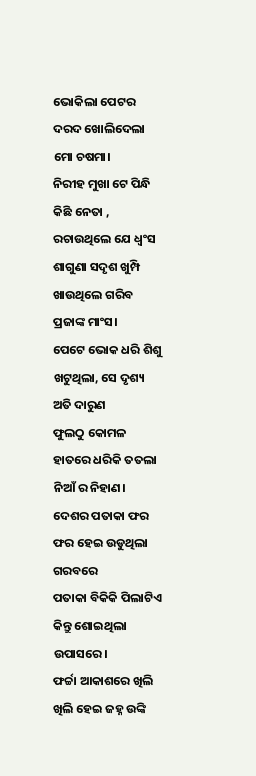ଭୋକିଲା ପେଟର ଦରଦ ଖୋଲିଦେଲା ମୋ ଚଷମା।
ନିରୀହ ମୁଖା ଟେ ପିନ୍ଧି କିଛି ନେତା , ରଚାଉଥିଲେ ଯେ ଧ୍ଵଂସ
ଶାଗୁଣା ସଦୃଶ ଖୁମ୍ପି ଖାଉଥିଲେ ଗରିବ ପ୍ରଜାଙ୍କ ମାଂସ।
ପେଟେ ଭୋକ ଧରି ଶିଶୁ ଖଟୁଥିଲା, ସେ ଦୃଶ୍ୟ ଅତି ଦାରୁଣ
ଫୁଲଠୁ କୋମଳ ହାତରେ ଧରିକି ତତଲା ନିଆଁ ର ନିହାଣ।
ଦେଶର ପତାକା ଫର ଫର ହେଇ ଉଡୁଥିଲା ଗରବରେ
ପତାକା ବିକିକି ପିଲାଟିଏ କିନ୍ତୁ ଶୋଇଥିଲା ଉପାସରେ।
ଫର୍ଚ୍ଚା ଆକାଶରେ ଖିଲି ଖିଲି ହେଇ ଜହ୍ନ ଉଙ୍କି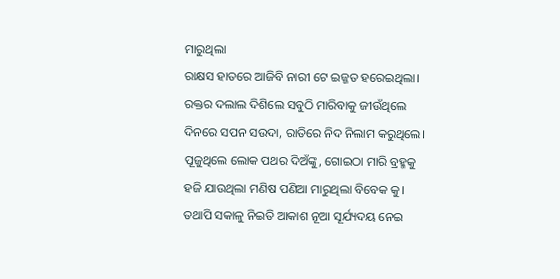ମାରୁଥିଲା
ରାକ୍ଷସ ହାତରେ ଆଜିବି ନାରୀ ଟେ ଇଜ୍ଜତ ହରେଇଥିଲା।
ରକ୍ତର ଦଲାଲ ଦିଶିଲେ ସବୁଠି ମାରିବାକୁ ଜୀଉଁଥିଲେ
ଦିନରେ ସପନ ସଉଦା, ରାତିରେ ନିଦ ନିଲାମ କରୁଥିଲେ।
ପୂଜୁଥିଲେ ଲୋକ ପଥର ଦିଅଁଙ୍କୁ, ଗୋଇଠା ମାରି ବ୍ରହ୍ମକୁ
ହଜି ଯାଉଥିଲା ମଣିଷ ପଣିଆ ମାରୁଥିଲା ବିବେକ କୁ।
ତଥାପି ସକାଳୁ ନିଇତି ଆକାଶ ନୂଆ ସୂର୍ଯ୍ୟଦୟ ନେଇ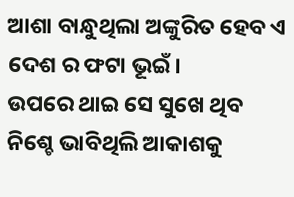ଆଶା ବାନ୍ଧୁଥିଲା ଅଙ୍କୁରିତ ହେବ ଏ ଦେଶ ର ଫଟା ଭୂଇଁ।
ଉପରେ ଥାଇ ସେ ସୁଖେ ଥିବ ନିଶ୍ଚେ ଭାବିଥିଲି ଆକାଶକୁ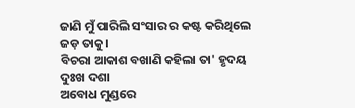ଜାଣି ମୁଁ ପାରିଲି ସଂସାର ର କଷ୍ଟ କରିଥିଲେ ଜଡ଼ ତାକୁ।
ବିଚରା ଆକାଶ ବଖାଣି କହିଲା ତା' ହୃଦୟ ଦୁଃଖ ଦଶା
ଅବୋଧ ମୁଣ୍ଡରେ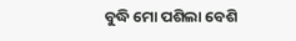ବୁଦ୍ଧି ମୋ ପଶିଲା ବେଶି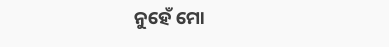ନୁହେଁ ମୋ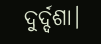ଦୁର୍ଦ୍ଦଶା।